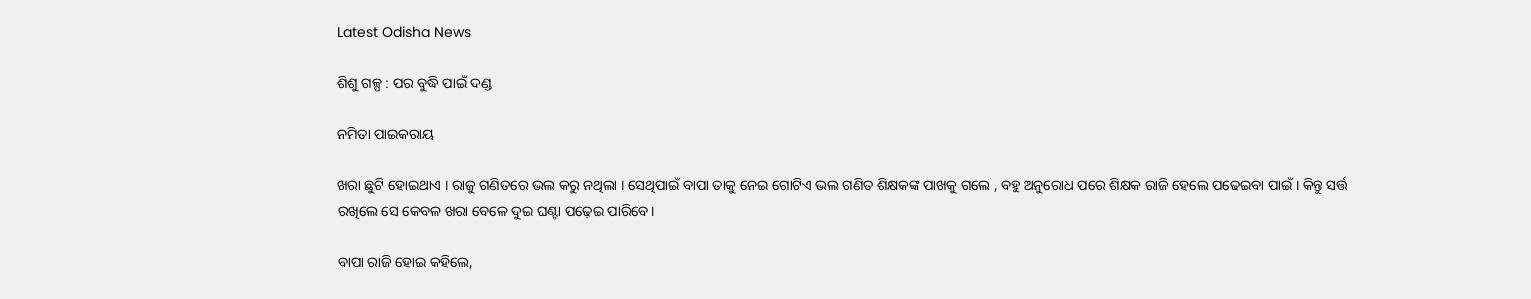Latest Odisha News

ଶିଶୁ ଗଳ୍ପ : ପର ବୁଦ୍ଧି ପାଇଁ ଦଣ୍ଡ

ନମିତା ପାଇକରାୟ

ଖରା ଛୁଟି ହୋଇଥାଏ । ରାଜୁ ଗଣିତରେ ଭଲ କରୁ ନଥିଲା । ସେଥିପାଇଁ ବାପା ତାକୁ ନେଇ ଗୋଟିଏ ଭଲ ଗଣିତ ଶିକ୍ଷକଙ୍କ ପାଖକୁ ଗଲେ , ବହୁ ଅନୁରୋଧ ପରେ ଶିକ୍ଷକ ରାଜି ହେଲେ ପଢେଇବା ପାଇଁ । କିନ୍ତୁ ସର୍ତ୍ତ ରଖିଲେ ସେ କେବଳ ଖରା ବେଳେ ଦୁଇ ଘଣ୍ଟା ପଢ଼େଇ ପାରିବେ।

ବାପା ରାଜି ହୋଇ କହିଲେ,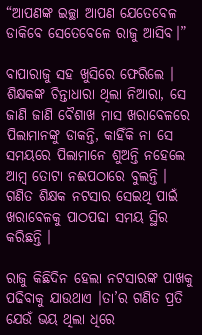“ଆପଣଙ୍କ ଇଚ୍ଛା ଆପଣ ଯେତେବେଳ ଡାକିବେ ସେତେବେଳେ ରାଜୁ ଆସିବ।”

ବାପାରାଜୁ ସହ ଖୁସିରେ ଫେରିଲେ । ଶିକ୍ଷକଙ୍କ ଚିନ୍ତାଧାରା ଥିଲା ନିଆରା, ସେ ଜାଣି ଜାଣି ବୈଶାଖ ମାସ ଖରାବେଳରେ ପିଲାମାନଙ୍କୁ ଡାକନ୍ତି, କାହିଁକି ନା ସେ ସମୟରେ ପିଲାମାନେ ଶୁଅନ୍ତି ନହେଲେ ଆମ୍ବ ତୋଟା ନଈପଠାରେ ବୁଲନ୍ତି । ଗଣିତ ଶିକ୍ଷକ ନଟସାର ସେଇଥି ପାଇଁ ଖରାବେଳକୁ ପାଠପଢା ସମୟ ସ୍ଥିର କରିଛନ୍ତି ।

ରାଜୁ କିଛିଦିନ ହେଲା ନଟସାରଙ୍କ ପାଖକୁ ପଢିବାକୁ ଯାଉଥାଏ ।ତା’ର ଗଣିତ ପ୍ରତି ଯେଉଁ ଭୟ ଥିଲା ଧିରେ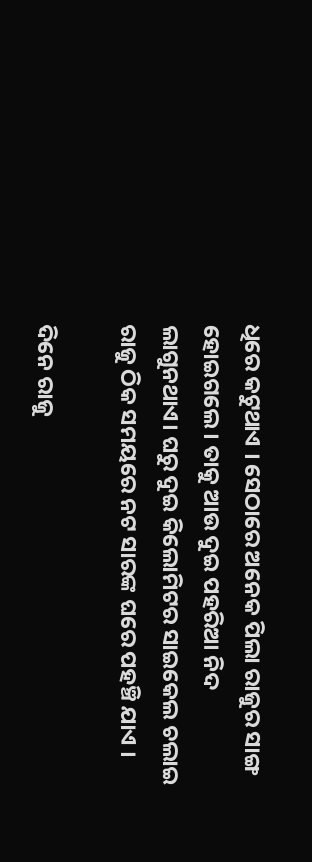ଧିରେ କଟୁଥାଏ । ସେଠାରେ ଅନେକ ପିଲା ରାଜୁର ସାଙ୍ଗ ହୋଇଗଲେ। ତାକୁ ଆଉ ଦୁଇ ପହରିଆ ନିଦ ଲାଗୁନଥାଏ। ଘରୁ ଦୁଇ କିଲୋମିଟର ସାଇକେଲ ଚଲାଇ ରାଜୁ ଠିକ ସମୟରେ ନଟ ସାରଙ୍କ ଘରେ ପହଞ୍ଚି ଯାଏ ।

ଦିନେ ରାଜୁ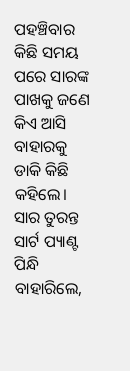ପହଞ୍ଚିବାର କିଛି ସମୟ ପରେ ସାରଙ୍କ ପାଖକୁ ଜଣେ କିଏ ଆସି ବାହାରକୁ ଡାକି କିଛି କହିଲେ। ସାର ତୁରନ୍ତ ସାର୍ଟ ପ୍ୟାଣ୍ଟ ପିନ୍ଧି ବାହାରିଲେ,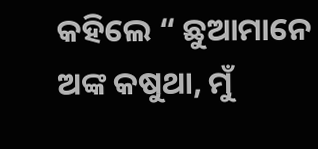କହିଲେ “ ଛୁଆମାନେ ଅଙ୍କ କଷୁଥା, ମୁଁ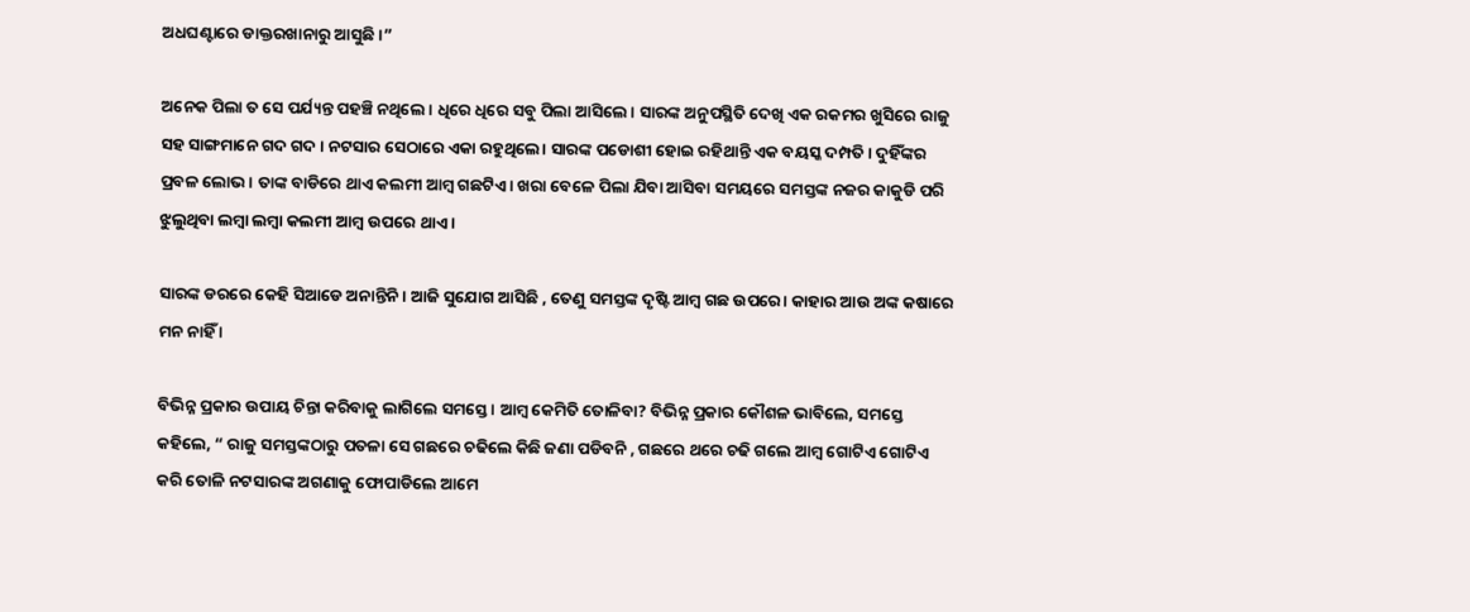ଅଧଘଣ୍ଟାରେ ଡାକ୍ତରଖାନାରୁ ଆସୁଛି ।”

ଅନେକ ପିଲା ତ ସେ ପର୍ଯ୍ୟନ୍ତ ପହଞ୍ଚି ନଥିଲେ । ଧିରେ ଧିରେ ସବୁ ପିଲା ଆସିଲେ । ସାରଙ୍କ ଅନୁପସ୍ଥିତି ଦେଖି ଏକ ରକମର ଖୁସିରେ ରାଜୁ ସହ ସାଙ୍ଗମାନେ ଗଦ ଗଦ । ନଟସାର ସେଠାରେ ଏକା ରହୁଥିଲେ। ସାରଙ୍କ ପଡୋଶୀ ହୋଇ ରହିଥାନ୍ତି ଏକ ବୟସ୍କ ଦମ୍ପତି । ଦୁହିଁଙ୍କର ପ୍ରବଳ ଲୋଭ । ତାଙ୍କ ବାଡିରେ ଥାଏ କଲମୀ ଆମ୍ବ ଗଛଟିଏ। ଖରା ବେଳେ ପିଲା ଯିବା ଆସିବା ସମୟରେ ସମସ୍ତଙ୍କ ନଜର କାକୁଡି ପରି ଝୁଲୁଥିବା ଲମ୍ବା ଲମ୍ବା କଲମୀ ଆମ୍ବ ଉପରେ ଥାଏ ।

ସାରଙ୍କ ଡରରେ କେହି ସିଆଡେ ଅନାନ୍ତିନି । ଆଜି ସୁଯୋଗ ଆସିଛି , ତେଣୁ ସମସ୍ତଙ୍କ ଦୃଷ୍ଟି ଆମ୍ବ ଗଛ ଉପରେ। କାହାର ଆଉ ଅଙ୍କ କଷାରେ ମନ ନାହିଁ ।

ବିଭିନ୍ନ ପ୍ରକାର ଉପାୟ ଚିନ୍ତା କରିବାକୁ ଲାଗିଲେ ସମସ୍ତେ । ଆମ୍ବ କେମିତି ତୋଳିବା? ବିଭିନ୍ନ ପ୍ରକାର କୌଶଳ ଭାବିଲେ, ସମସ୍ତେ କହିଲେ, “ ରାଜୁ ସମସ୍ତଙ୍କଠାରୁ ପତଳା ସେ ଗଛରେ ଚଢିଲେ କିଛି ଜଣା ପଡିବନି , ଗଛରେ ଥରେ ଚଢି ଗଲେ ଆମ୍ବ ଗୋଟିଏ ଗୋଟିଏ କରି ତୋଳି ନଟସାରଙ୍କ ଅଗଣାକୁ ଫୋପାଡିଲେ ଆମେ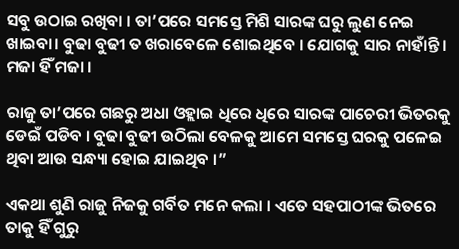ସବୁ ଉଠାଇ ରଖିବା । ତା’ପରେ ସମସ୍ତେ ମିଶି ସାରଙ୍କ ଘରୁ ଲୁଣ ନେଇ ଖାଇବା। ବୁଢା ବୁଢୀ ତ ଖରାବେଳେ ଶୋଇଥିବେ । ଯୋଗକୁ ସାର ନାହାଁନ୍ତି । ମଜା ହିଁ ମଜା ।

ରାଜୁ ତା’ପରେ ଗଛରୁ ଅଧା ଓହ୍ଲାଇ ଧିରେ ଧିରେ ସାରଙ୍କ ପାଚେରୀ ଭିତରକୁ ଡେଇଁ ପଡିବ । ବୁଢା ବୁଢୀ ଉଠିଲା ବେଳକୁ ଆମେ ସମସ୍ତେ ଘରକୁ ପଳେଇ ଥିବା ଆଉ ସନ୍ଧ୍ୟା ହୋଇ ଯାଇଥିବ ।”

ଏକଥା ଶୁଣି ରାଜୁ ନିଜକୁ ଗର୍ବିତ ମନେ କଲା । ଏତେ ସହପାଠୀଙ୍କ ଭିତରେ ତାକୁ ହିଁ ଗୁରୁ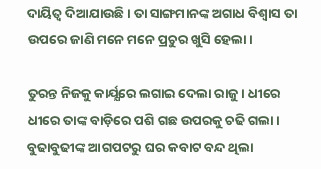ଦାୟିତ୍ବ ଦିଆଯାଉଛି । ତା ସାଙ୍ଗମାନଙ୍କ ଅଗାଧ ବିଶ୍ବାସ ତା ଉପରେ ଜାଣି ମନେ ମନେ ପ୍ରଚୁର ଖୁସି ହେଲା।

ତୁରନ୍ତ ନିଜକୁ କାର୍ଯ୍ଯରେ ଲଗାଇ ଦେଲା ରାଜୁ। ଧୀରେ ଧୀରେ ତାଙ୍କ ବାଡ଼ିରେ ପଶି ଗଛ ଉପରକୁ ଚଢି ଗଲା। ବୁଢାବୁଢୀଙ୍କ ଆଗପଟରୁ ଘର କବାଟ ବନ୍ଦ ଥିଲା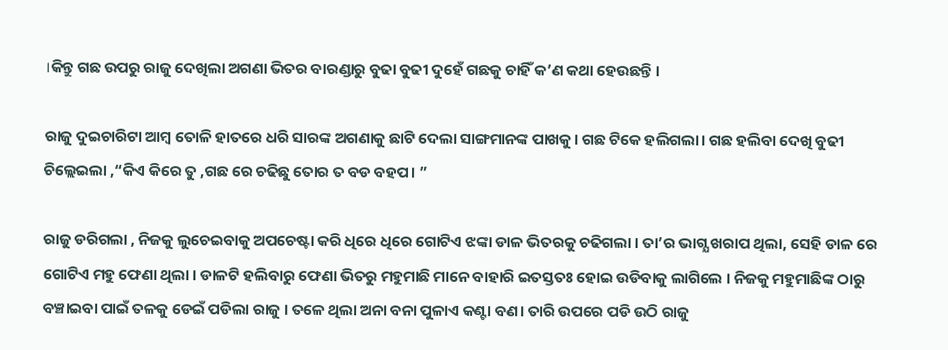।କିନ୍ତୁ ଗଛ ଉପରୁ ରାଜୁ ଦେଖିଲା ଅଗଣା ଭିତର ବାରଣ୍ଡାରୁ ବୁଢା ବୁଢୀ ଦୁହେଁ ଗଛକୁ ଚାହିଁ କ’ଣ କଥା ହେଉଛନ୍ତି ।

ରାଜୁ ଦୁଇଚାରିଟା ଆମ୍ବ ତୋଳି ହାତରେ ଧରି ସାରଙ୍କ ଅଗଣାକୁ ଛାଟି ଦେଲା ସାଙ୍ଗମାନଙ୍କ ପାଖକୁ। ଗଛ ଟିକେ ହଲିଗଲା। ଗଛ ହଲିବା ଦେଖି ବୁଢୀ ଚିଲ୍ଲେଇଲା ,“କିଏ କିରେ ତୁ ,ଗଛ ରେ ଚଢିଛୁ ତୋର ତ ବଡ ବହପ। ”

ରାଜୁ ଡରିଗଲା , ନିଜକୁ ଲୁଚେଇବାକୁ ଅପଚେଷ୍ଟା କରି ଧିରେ ଧିରେ ଗୋଟିଏ ଝଙ୍କା ଡାଳ ଭିତରକୁ ଚଢିଗଲା । ତା’ର ଭାଗ୍ଯ ଖରାପ ଥିଲା, ସେହି ଡାଳ ରେ ଗୋଟିଏ ମହୁ ଫେଣା ଥିଲା । ଡାଳଟି ହଲିବାରୁ ଫେଣା ଭିତରୁ ମହୁମାଛି ମାନେ ବାହାରି ଇତସ୍ତତଃ ହୋଇ ଉଡିବାକୁ ଲାଗିଲେ । ନିଜକୁ ମହୁମାଛିଙ୍କ ଠାରୁ ବଞ୍ଚାଇବା ପାଇଁ ତଳକୁ ଡେଇଁ ପଡିଲା ରାଜୁ । ତଳେ ଥିଲା ଅନା ବନା ପୁଳାଏ କଣ୍ଟା ବଣ। ତାରି ଉପରେ ପଡି ଉଠି ରାଜୁ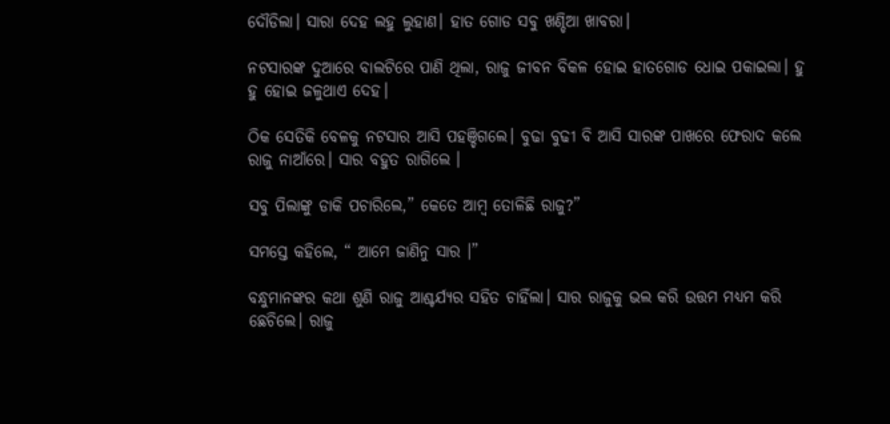ଦୌଡିଲା। ସାରା ଦେହ ଲହୁ ଲୁହାଣ। ହାତ ଗୋଡ ସବୁ ଖଣ୍ଡିଆ ଖାବରା।

ନଟସାରଙ୍କ ଦୁଆରେ ବାଲଟିରେ ପାଣି ଥିଲା, ରାଜୁ ଜୀବନ ବିକଳ ହୋଇ ହାତଗୋଡ ଧୋଇ ପକାଇଲା। ହୁ ହୁ ହୋଇ ଜଳୁଥାଏ ଦେହ।

ଠିକ ସେତିକି ବେଳକୁ ନଟସାର ଆସି ପହଞ୍ଚିଗଲେ। ବୁଢା ବୁଢୀ ବି ଆସି ସାରଙ୍କ ପାଖରେ ଫେରାଦ କଲେ ରାଜୁ ନାଆଁରେ। ସାର ବହୁତ ରାଗିଲେ ।

ସବୁ ପିଲାଙ୍କୁ ଡାକି ପଚାରିଲେ,” କେତେ ଆମ୍ବ ତୋଳିଛି ରାଜୁ?”

ସମସ୍ତେ କହିଲେ, “ ଆମେ ଜାଣିନୁ ସାର ।”

ବନ୍ଧୁମାନଙ୍କର କଥା ଶୁଣି ରାଜୁ ଆଶ୍ଚର୍ଯ୍ୟର ସହିତ ଚାହିଁଲା। ସାର ରାଜୁକୁ ଭଲ କରି ଉତ୍ତମ ମଧ୍ଯମ କରି ଛେଚିଲେ। ରାଜୁ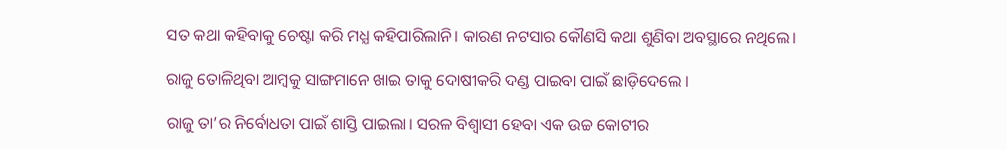ସତ କଥା କହିବାକୁ ଚେଷ୍ଟା କରି ମଧ୍ଯ କହିପାରିଲାନି। କାରଣ ନଟସାର କୌଣସି କଥା ଶୁଣିବା ଅବସ୍ଥାରେ ନଥିଲେ।

ରାଜୁ ତୋଳିଥିବା ଆମ୍ବକୁ ସାଙ୍ଗମାନେ ଖାଇ ତାକୁ ଦୋଷୀକରି ଦଣ୍ଡ ପାଇବା ପାଇଁ ଛାଡ଼ିଦେଲେ ।

ରାଜୁ ତା’ର ନିର୍ବୋଧତା ପାଇଁ ଶାସ୍ତି ପାଇଲା। ସରଳ ବିଶ୍ବାସୀ ହେବା ଏକ ଉଚ୍ଚ କୋଟୀର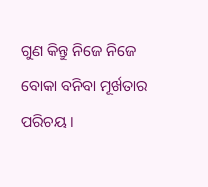ଗୁଣ କିନ୍ତୁ ନିଜେ ନିଜେ ବୋକା ବନିବା ମୂର୍ଖତାର ପରିଚୟ ।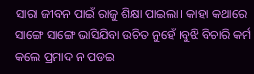ସାରା ଜୀବନ ପାଇଁ ରାଜୁ ଶିକ୍ଷା ପାଇଲା। କାହା କଥାରେ ସାଙ୍ଗେ ସାଙ୍ଗେ ଭାସିଯିବା ଉଚିତ ନୁହେଁ ।ବୁଝି ବିଚାରି କର୍ମ କଲେ ପ୍ରମାଦ ନ ପଡଇ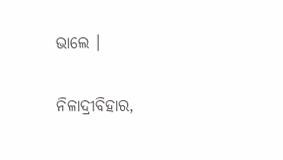ଭାଲେ ।

ନିଳାଦ୍ରୀବିହାର,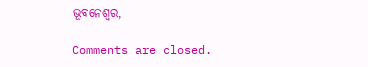ଭୂବନେଶ୍ବର,

Comments are closed.